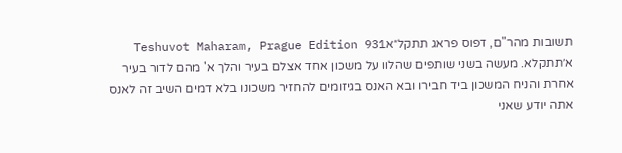תשובות מהר"ם, דפוס פראג תתקל״אTeshuvot Maharam, Prague Edition 931
א׳תתקלא. מעשה בשני שותפים שהלוו על משכון אחד אצלם בעיר והלך א' מהם לדור בעיר אחרת והניח המשכון ביד חבירו ובא האנס בגיזומים להחזיר משכונו בלא דמים השיב זה לאנס אתה יודע שאני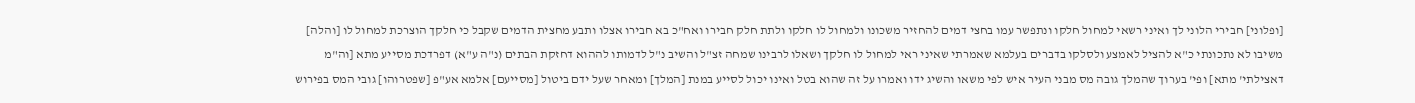[ופלוני] חבירי הלוני לך ואיני רשאי למחול חלקו ונתפשר עמו בחצי דמים להחזיר משכונו ולמחול לו חלקו ולתת חלק חבירו ואח"כ בא חבירו אצלו ותבע מחצית הדמים שקבל כי חלקך הוצרכת למחול לו [והלה] משיבו לא נתכונתי כ"א להציל לאמצע ולסלקו בדברים בעלמא שאמרתי שאיני ראי למחול לו חלקך ושאלו לרבינו שמחה זצ"ל והשיב נ"ל לדמותו לההוא דחזקת הבתים (נ"ה ע"א) דפרדכת מסייע מתא [וה"מ דאצילתי' מתא] ופי' בערוך שהמלך גובה מס מבני העיר איש לפי משאו והשיג ידו ואמרו על זה שהוא בטל ואינו יכול לסייע במנת [המלך] ומאחר שעל ידם ביטול [מסייעם] אלמא אע"פ [שפטרוהו] גובי המס בפירוש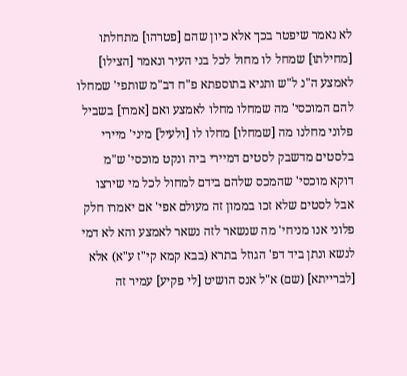לא נאמר שיפטר בכך אלא כיון שהם [פטרהו] מתחלתו [מחילתו] שמחל לו מחול לכל בני העיר ונאמר [הצילו] לאמצע ה"נ ל"ש ותניא בתוספתא פ"ח דב"מ שותפי' שמחלו להם המוכסי' מה שמחלו מחלו לאמצע ואם [אמרו] בשביל פלוני מחלנו מה [שמחלו] מחלו לו [ולעיל] מיני' מיירי בלסטים מדשבק לסטים דמיירי ביה ונקט מוכסי' ש"מ דוקא מוכסי' שהמכס שלהם בידם למחול לכל מי שירצו אבל לסטים שלא זכו בממון זה מעולם אפי' אם יאמרו חלק פלוני אנו מניחי' מה שנשאר לזה נשאר לאמצע והא לא דמי לנשא ונתן ביד דפ' הגוזל בתרא (בבא קמא קי"ז ע"א) אלא [לברייתא] (שם) א"ל אנס הושיט [לי פקיע] עמיר זה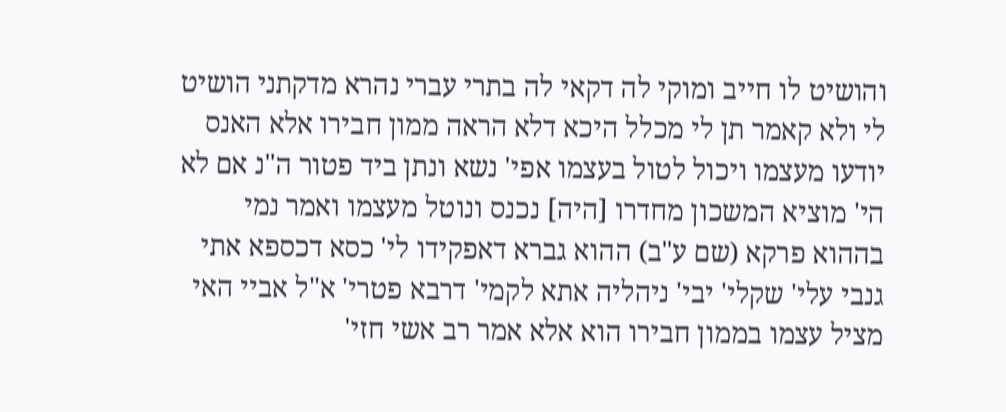והושיט לו חייב ומוקי לה דקאי לה בתרי עברי נהרא מדקתני הושיט לי ולא קאמר תן לי מכלל היכא דלא הראה ממון חבירו אלא האנס יודעו מעצמו ויכול לטול בעצמו אפי' נשא ונתן ביד פטור ה"נ אם לא הי' מוציא המשכון מחדרו [היה] נכנס ונוטל מעצמו ואמר נמי בההוא פרקא (שם ע"ב) ההוא גברא דאפקידו לי' כסא דכספא אתי גנבי עלי' שקלי' יבי' ניהליה אתא לקמי' דרבא פטרי' א"ל אביי האי מציל עצמו בממון חבירו הוא אלא אמר רב אשי חזי'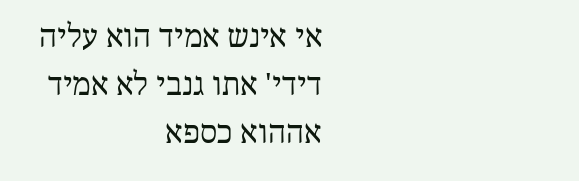אי אינש אמיד הוא עליה דידי' אתו גנבי לא אמיד אההוא כספא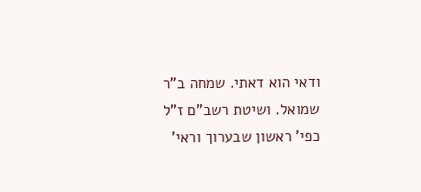ודאי הוא דאתי. שמחה ב"ר שמואל. ושיטת רשב"ם ז"ל כפי' ראשון שבערוך וראי'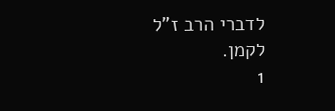לדברי הרב ז"ל לקמן.
1